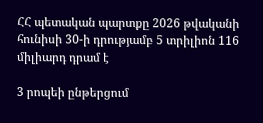ՀՀ պետական պարտքը 2026 թվականի հունիսի 30-ի դրությամբ 5 տրիլիոն 116 միլիարդ դրամ է

3 րոպեի ընթերցում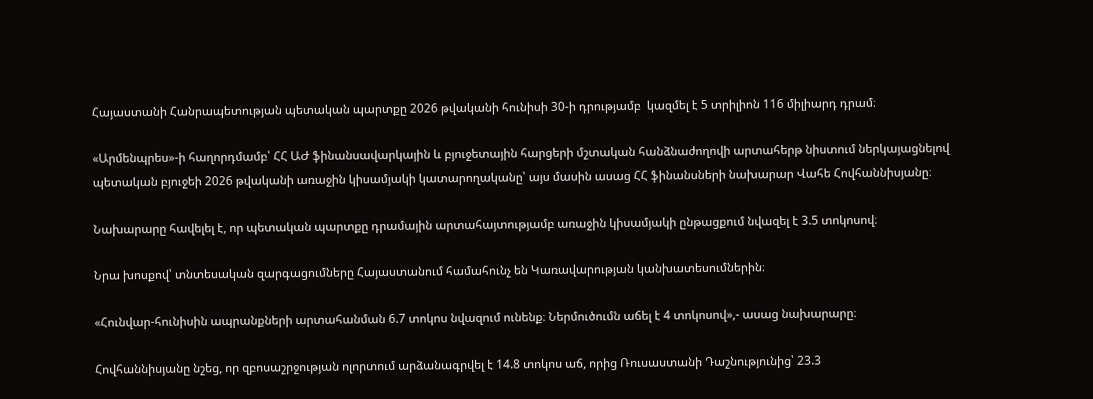Հայաստանի Հանրապետության պետական պարտքը 2026 թվականի հունիսի 30-ի դրությամբ  կազմել է 5 տրիլիոն 116 միլիարդ դրամ։

«Արմենպրես»-ի հաղորդմամբ՝ ՀՀ ԱԺ ֆինանսավարկային և բյուջետային հարցերի մշտական հանձնաժողովի արտահերթ նիստում ներկայացնելով պետական բյուջեի 2026 թվականի առաջին կիսամյակի կատարողականը՝ այս մասին ասաց ՀՀ ֆինանսների նախարար Վահե Հովհաննիսյանը։

Նախարարը հավելել է, որ պետական պարտքը դրամային արտահայտությամբ առաջին կիսամյակի ընթացքում նվազել է 3.5 տոկոսով։

Նրա խոսքով՝ տնտեսական զարգացումները Հայաստանում համահունչ են Կառավարության կանխատեսումներին։

«Հունվար-հունիսին ապրանքների արտահանման 6.7 տոկոս նվազում ունենք։ Ներմուծումն աճել է 4 տոկոսով»,- ասաց նախարարը։

Հովհաննիսյանը նշեց, որ զբոսաշրջության ոլորտում արձանագրվել է 14.8 տոկոս աճ, որից Ռուսաստանի Դաշնությունից՝ 23.3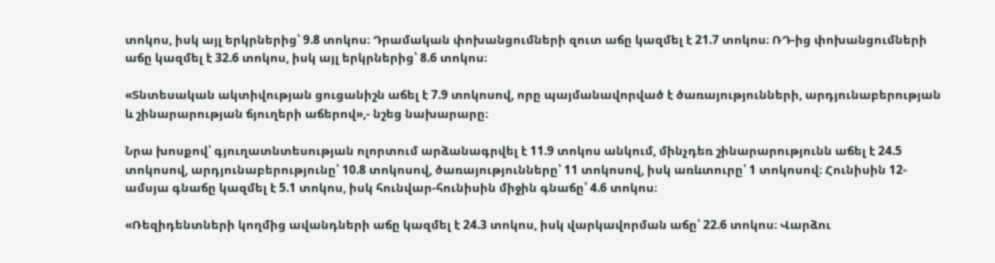տոկոս, իսկ այլ երկրներից՝ 9.8 տոկոս։ Դրամական փոխանցումների զուտ աճը կազմել է 21.7 տոկոս։ ՌԴ-ից փոխանցումների աճը կազմել է 32.6 տոկոս, իսկ այլ երկրներից՝ 8.6 տոկոս։

«Տնտեսական ակտիվության ցուցանիշն աճել է 7.9 տոկոսով, որը պայմանավորված է ծառայությունների, արդյունաբերության և շինարարության ճյուղերի աճերով»,- նշեց նախարարը։

Նրա խոսքով՝ գյուղատնտեսության ոլորտում արձանագրվել է 11.9 տոկոս անկում, մինչդեռ շինարարությունն աճել է 24.5 տոկոսով, արդյունաբերությունը՝ 10.8 տոկոսով, ծառայությունները՝ 11 տոկոսով, իսկ առևտուրը՝ 1 տոկոսով։ Հունիսին 12-ամսյա գնաճը կազմել է 5.1 տոկոս, իսկ հունվար-հունիսին միջին գնաճը՝ 4.6 տոկոս։

«Ռեզիդենտների կողմից ավանդների աճը կազմել է 24.3 տոկոս, իսկ վարկավորման աճը՝ 22.6 տոկոս։ Վարձու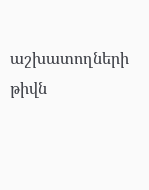աշխատողների թիվն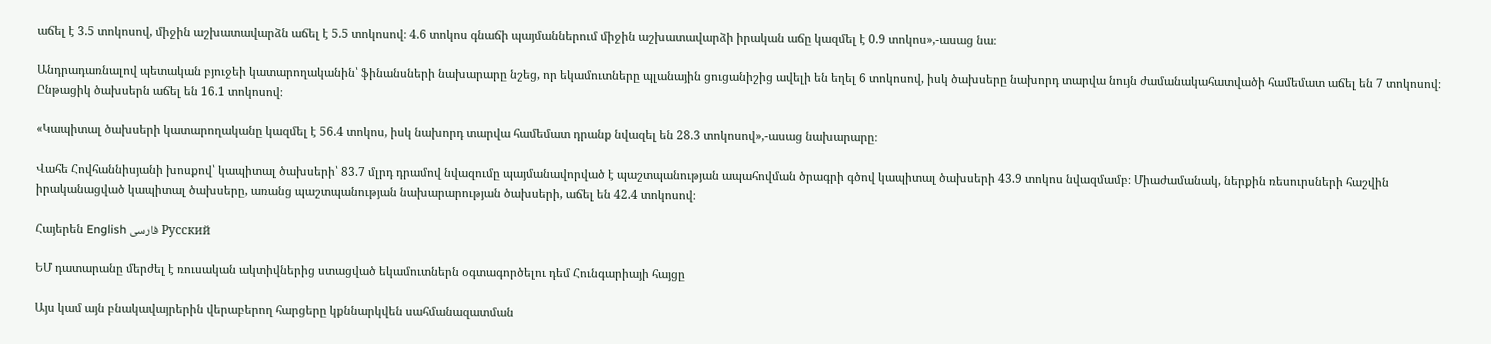աճել է 3.5 տոկոսով, միջին աշխատավարձն աճել է 5.5 տոկոսով։ 4.6 տոկոս գնաճի պայմաններում միջին աշխատավարձի իրական աճը կազմել է 0.9 տոկոս»,-ասաց նա։

Անդրադառնալով պետական բյուջեի կատարողականին՝ ֆինանսների նախարարը նշեց, որ եկամուտները պլանային ցուցանիշից ավելի են եղել 6 տոկոսով, իսկ ծախսերը նախորդ տարվա նույն ժամանակահատվածի համեմատ աճել են 7 տոկոսով։ Ընթացիկ ծախսերն աճել են 16.1 տոկոսով։

«Կապիտալ ծախսերի կատարողականը կազմել է 56.4 տոկոս, իսկ նախորդ տարվա համեմատ դրանք նվազել են 28.3 տոկոսով»,-ասաց նախարարը։

Վահե Հովհաննիսյանի խոսքով՝ կապիտալ ծախսերի՝ 83.7 մլրդ դրամով նվազումը պայմանավորված է պաշտպանության ապահովման ծրագրի գծով կապիտալ ծախսերի 43.9 տոկոս նվազմամբ։ Միաժամանակ, ներքին ռեսուրսների հաշվին իրականացված կապիտալ ծախսերը, առանց պաշտպանության նախարարության ծախսերի, աճել են 42.4 տոկոսով։

Հայերեն English فارسی Русский

ԵՄ դատարանը մերժել է ռուսական ակտիվներից ստացված եկամուտներն օգտագործելու դեմ Հունգարիայի հայցը

Այս կամ այն բնակավայրերին վերաբերող հարցերը կքննարկվեն սահմանազատման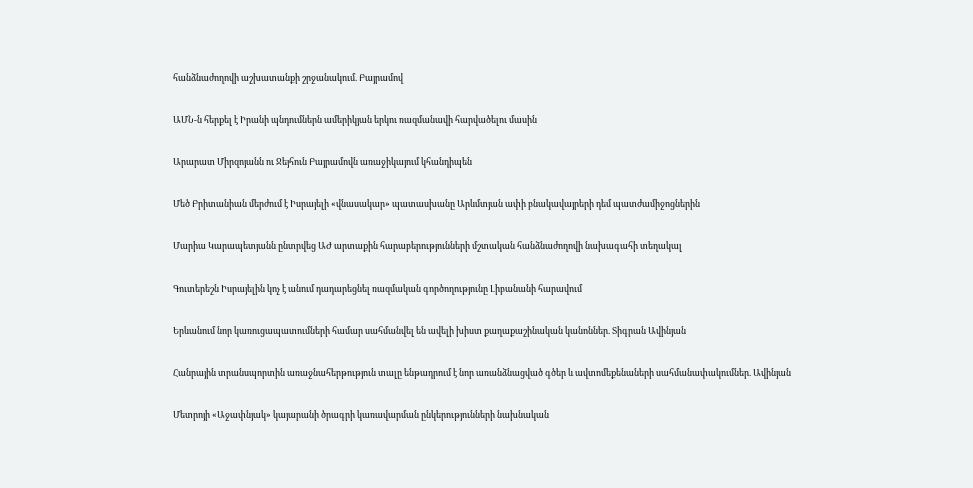հանձնաժողովի աշխատանքի շրջանակում. Բայրամով

ԱՄՆ-ն հերքել է Իրանի պնդումներն ամերիկյան երկու ռազմանավի հարվածելու մասին

Արարատ Միրզոյանն ու Ջեյհուն Բայրամովն առաջիկայում կհանդիպեն

Մեծ Բրիտանիան մերժում է Իսրայելի «վնասակար» պատասխանը Արևմտյան ափի բնակավայրերի դեմ պատժամիջոցներին

Մարիա Կարապետյանն ընտրվեց ԱԺ արտաքին հարաբերությունների մշտական հանձնաժողովի նախագահի տեղակալ

Գուտերեշն Իսրայելին կոչ է անում դադարեցնել ռազմական գործողությունը Լիբանանի հարավում

Երևանում նոր կառուցապատումների համար սահմանվել են ավելի խիստ քաղաքաշինական կանոններ. Տիգրան Ավինյան

Հանրային տրանսպորտին առաջնահերթություն տալը ենթադրում է նոր առանձնացված գծեր և ավտոմեքենաների սահմանափակումներ. Ավինյան

Մետրոյի «Աջափնյակ» կայարանի ծրագրի կառավարման ընկերությունների նախնական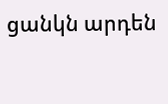ցանկն արդեն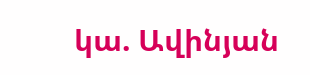կա. Ավինյան